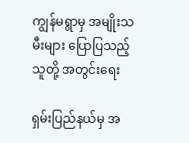ကျွန်မရွာမှ အမျိုးသမီးများ ပြောပြသည့် သူတို့ အတွင်းရေး

ရှမ်းပြည်နယ်မှ အ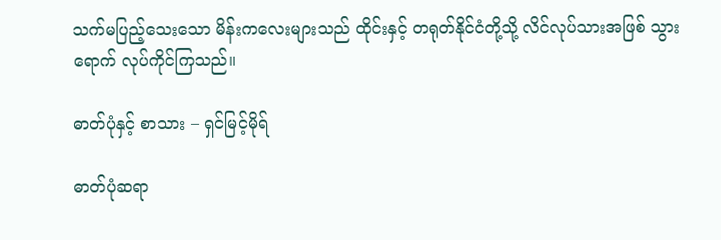သက်မပြည့်သေးသော မိန်းကလေးများသည် ထိုင်းနှင့် တရုတ်နိုင်ငံတို့သို့ လိင်လုပ်သားအဖြစ် သွားရောက် လုပ်ကိုင်ကြသည်။

ဓာတ်ပုံနှင့် စာသား – ရှင်မြင့်မိုရ်

ဓာတ်ပုံဆရာ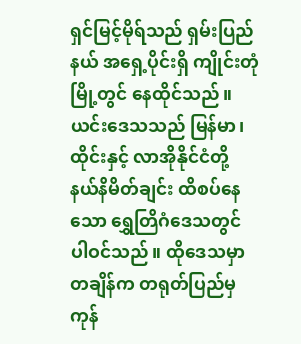ရှင်မြင့်မိုရ်သည် ရှမ်းပြည်နယ် အရှေ့ပိုင်းရှိ ကျိုင်းတုံမြို့တွင် နေထိုင်သည်။ ယင်းဒေသသည် မြန်မာ၊ ထိုင်းနှင့် လာအိုနိုင်ငံတို့ နယ်နိမိတ်ချင်း ထိစပ်နေသော ရွှေတြိဂံဒေသတွင် ပါဝင်သည်။ ထိုဒေသမှာ  တချိန်က တရုတ်ပြည်မှ ကုန်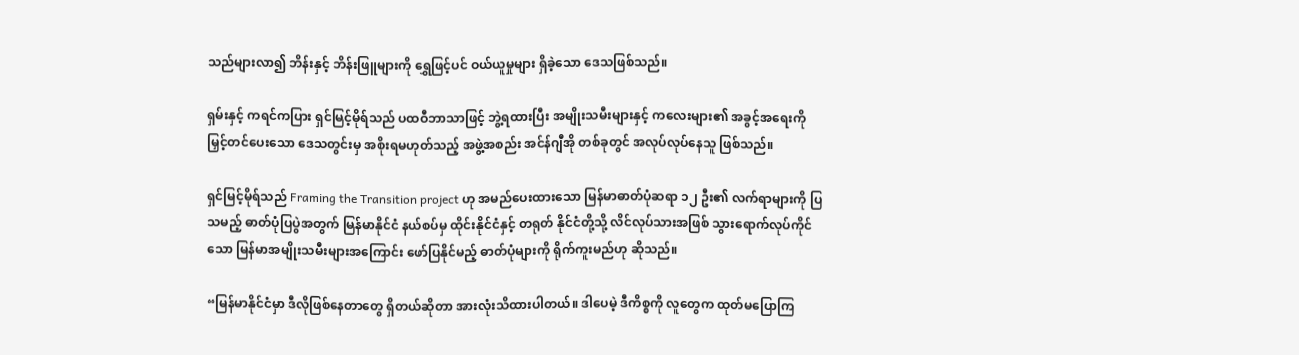သည်များလာ၍ ဘိန်းနှင့် ဘိန်းဖြူများကို ရွှေဖြင့်ပင် ဝယ်ယူမှုများ ရှိခဲ့သော ဒေသဖြစ်သည်။

ရှမ်းနှင့် ကရင်ကပြား ရှင်မြင့်မိုရ်သည် ပထဝီဘာသာဖြင့် ဘွဲ့ရထားပြီး အမျိုးသမီးများနှင့် ကလေးများ၏ အခွင့်အရေးကို မြှင့်တင်ပေးသော ဒေသတွင်းမှ အစိုးရမဟုတ်သည့် အဖွဲ့အစည်း အင်န်ဂျီအို တစ်ခုတွင် အလုပ်လုပ်နေသူ ဖြစ်သည်။

ရှင်မြင့်မိုရ်သည် Framing the Transition project ဟု အမည်ပေးထားသော မြန်မာဓာတ်ပုံဆရာ ၁၂ ဦး၏ လက်ရာများကို ပြသမည့် ဓာတ်ပုံပြပွဲအတွက် မြန်မာနိုင်ငံ နယ်စပ်မှ ထိုင်းနိုင်ငံနှင့် တရုတ် နိုင်ငံတို့သို့ လိင်လုပ်သားအဖြစ် သွားရောက်လုပ်ကိုင်သော မြန်မာအမျိုးသမီးများအကြောင်း ဖော်ပြနိုင်မည့် ဓာတ်ပုံများကို ရိုက်ကူးမည်ဟု ဆိုသည်။

“မြန်မာနိုင်ငံမှာ ဒီလိုဖြစ်နေတာတွေ ရှိတယ်ဆိုတာ အားလုံးသိထားပါတယ်။ ဒါပေမဲ့ ဒီကိစ္စကို လူတွေက ထုတ်မပြောကြ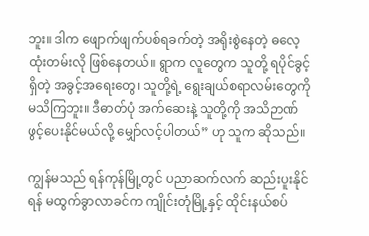ဘူး။ ဒါက ဖျောက်ဖျက်ပစ်ရခက်တဲ့ အရိုးစွဲနေတဲ့ ဓလေ့ထုံးတမ်းလို ဖြစ်နေတယ်။ ရွာက လူတွေက သူတို့ ရပိုင်ခွင့်ရှိတဲ့ အခွင့်အရေးတွေ၊ သူတို့ရဲ့ ရွေးချယ်စရာလမ်းတွေကို မသိကြဘူး။ ဒီဓာတ်ပုံ အက်ဆေးနဲ့ သူတို့ကို အသိဉာဏ် ဖွင့်ပေးနိုင်မယ်လို့ မျှော်လင့်ပါတယ်” ဟု သူက ဆိုသည်။

ကျွန်မသည် ရန်ကုန်မြို့တွင် ပညာဆက်လက် ဆည်းပူးနိုင်ရန် မထွက်ခွာလာခင်က ကျိုင်းတုံမြို့နှင့် ထိုင်းနယ်စပ်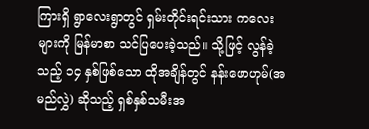ကြားရှိ ရွာလေးရွာတွင် ရှမ်းတိုင်းရင်းသား ကလေးများကို မြန်မာစာ သင်ပြပေးခဲ့သည်။ သို့ဖြင့် လွန်ခဲ့သည့် ၁၄ နှစ်ဖြစ်သော ထိုအချိန်တွင် နန်းဖောဟုမ်(အမည်လွှဲ) ဆိုသည့် ရှစ်နှစ်သမီးအ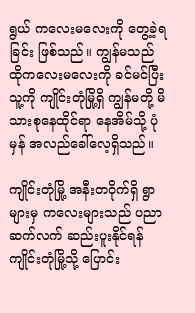ရွယ် ကလေးမလေးကို တွေ့ခဲ့ရခြင်း ဖြစ်သည်။ ကျွန်မသည် ထိုကလေးမလေးကို ခင်မင်ပြီး သူ့ကို ကျိုင်းတုံမြို့ရှိ ကျွန်မတို့ မိသားစုနေထိုင်ရာ နေအိမ်သို့ ပုံမှန် အလည်ခေါ်လေ့ရှိသည်။

ကျိုင်းတုံမြို့ အနီးတဝိုက်ရှိ ရွာများမှ ကလေးများသည် ပညာဆက်လက် ဆည်းပူးနိုင်ရန် ကျိုင်းတုံမြို့သို့ ပြောင်း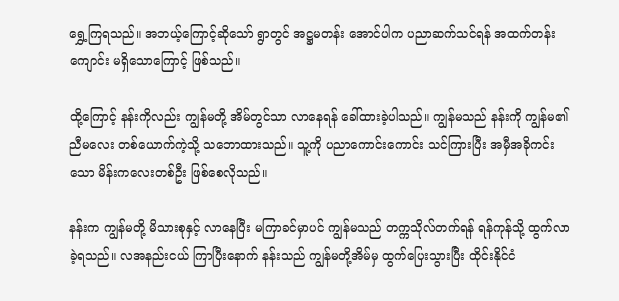ရွှေ့ကြရသည်။ အဘယ့်ကြောင့်ဆိုသော် ရွာတွင် အဋ္ဌမတန်း အောင်ပါက ပညာဆက်သင်ရန် အထက်တန်းကျောင်း မရှိသောကြောင့် ဖြစ်သည်။

ထို့ကြောင့် နန်းကိုလည်း ကျွန်မတို့ အိမ်တွင်သာ လာနေရန် ခေါ်ထားခဲ့ပါသည်။ ကျွန်မသည် နန်းကို ကျွန်မ၏ ညီမလေး တစ်ယောက်ကဲ့သို့ သဘောထားသည်။ သူ့ကို ပညာကောင်းကောင်း သင်ကြားပြီး အမှီအခိုကင်းသော မိန်းကလေးတစ်ဦး ဖြစ်စေလိုသည်။

နန်းက ကျွန်မတို့ မိသားစုနှင့် လာနေပြီး မကြာခင်မှာပင် ကျွန်မသည် တက္ကသိုလ်တက်ရန် ရန်ကုန်သို့ ထွက်လာခဲ့ရသည်။ လအနည်းငယ် ကြာပြီးနောက် နန်းသည် ကျွန်မတို့အိမ်မှ ထွက်ပြေးသွားပြီး ထိုင်းနိုင်ငံ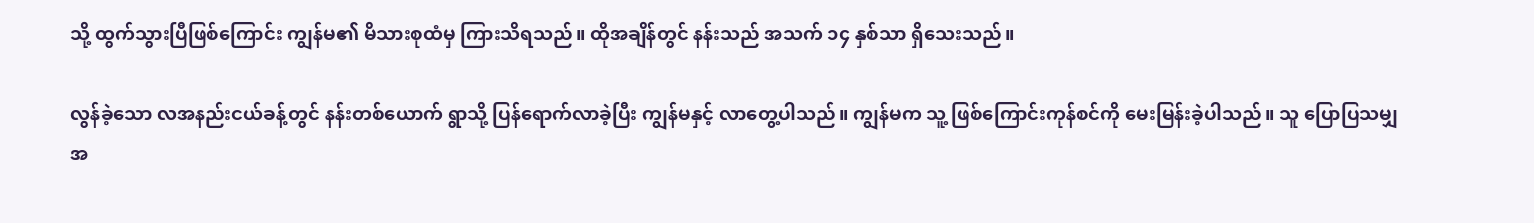သို့ ထွက်သွားပြီဖြစ်ကြောင်း ကျွန်မ၏ မိသားစုထံမှ ကြားသိရသည်။ ထိုအချိန်တွင် နန်းသည် အသက် ၁၄ နှစ်သာ ရှိသေးသည်။

လွန်ခဲ့သော လအနည်းငယ်ခန့်တွင် နန်းတစ်ယောက် ရွာသို့ ပြန်ရောက်လာခဲ့ပြီး ကျွန်မနှင့် လာတွေ့ပါသည်။ ကျွန်မက သူ့ ဖြစ်ကြောင်းကုန်စင်ကို မေးမြန်းခဲ့ပါသည်။ သူ ပြောပြသမျှ အ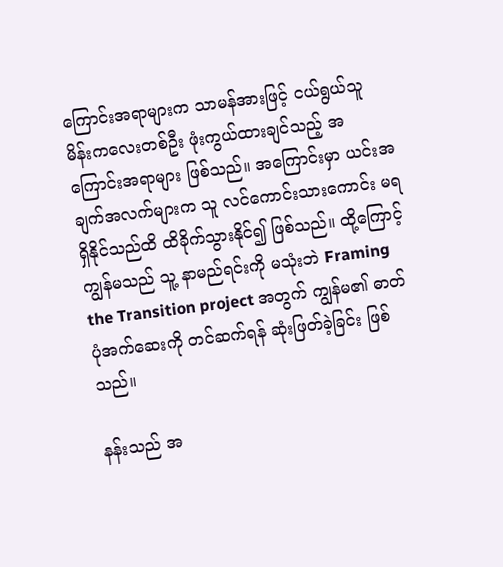ကြောင်းအရာများက သာမန်အားဖြင့် ငယ်ရွယ်သူ မိန်းကလေးတစ်ဦး ဖုံးကွယ်ထားချင်သည့် အကြောင်းအရာများ ဖြစ်သည်။ အကြောင်းမှာ ယင်းအချက်အလက်များက သူ လင်ကောင်းသားကောင်း မရရှိနိုင်သည်ထိ ထိခိုက်သွားနိုင်၍ ဖြစ်သည်။ ထို့ကြောင့် ကျွန်မသည် သူ့ နာမည်ရင်းကို မသုံးဘဲ Framing the Transition project အတွက် ကျွန်မ၏ ဓာတ်ပုံအက်ဆေးကို တင်ဆက်ရန် ဆုံးဖြတ်ခဲ့ခြင်း ဖြစ်သည်။

နန်းသည် အ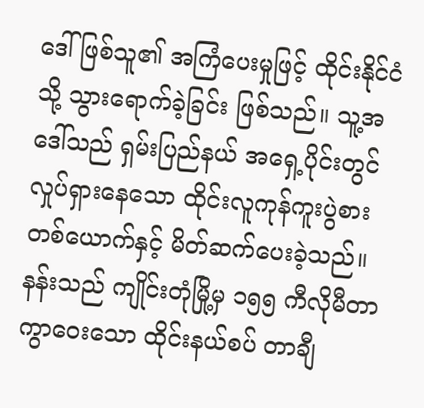ဒေါ်ဖြစ်သူ၏ အကြံပေးမှုဖြင့် ထိုင်းနိုင်ငံသို့ သွားရောက်ခဲ့ခြင်း ဖြစ်သည်။ သူ့အဒေါ်သည် ရှမ်းပြည်နယ် အရှေ့ပိုင်းတွင် လှုပ်ရှားနေသော ထိုင်းလူကုန်ကူးပွဲစား တစ်ယောက်နှင့် မိတ်ဆက်ပေးခဲ့သည်။ နန်းသည် ကျိုင်းတုံမြို့မှ ၁၅၅ ကီလိုမီတာ ကွာဝေးသော ထိုင်းနယ်စပ် တာချီ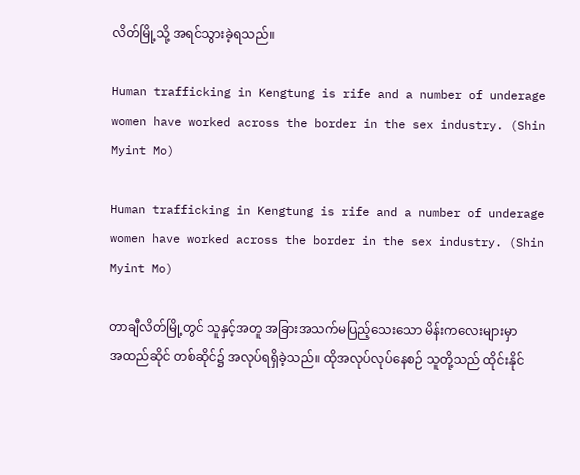လိတ်မြို့သို့ အရင်သွားခဲ့ရသည်။

Human trafficking in Kengtung is rife and a number of underage women have worked across the border in the sex industry. (Shin Myint Mo)

Human trafficking in Kengtung is rife and a number of underage women have worked across the border in the sex industry. (Shin Myint Mo)

တာချီလိတ်မြို့တွင် သူနှင့်အတူ အခြားအသက်မပြည့်သေးသော မိန်းကလေးများမှာ အထည်ဆိုင် တစ်ဆိုင်၌ အလုပ်ရရှိခဲ့သည်။ ထိုအလုပ်လုပ်နေစဉ် သူတို့သည် ထိုင်းနိုင်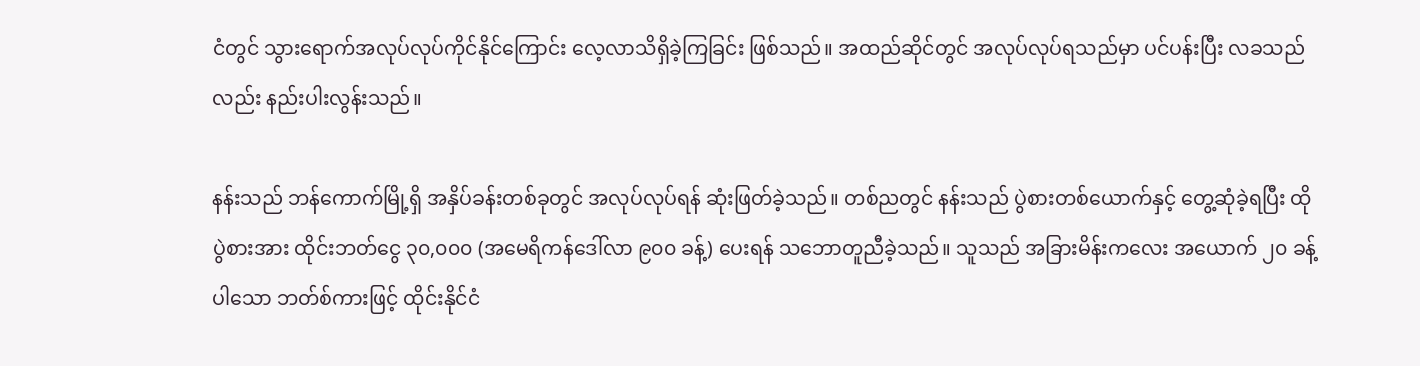ငံတွင် သွားရောက်အလုပ်လုပ်ကိုင်နိုင်ကြောင်း လေ့လာသိရှိခဲ့ကြခြင်း ဖြစ်သည်။ အထည်ဆိုင်တွင် အလုပ်လုပ်ရသည်မှာ ပင်ပန်းပြီး လခသည်လည်း နည်းပါးလွန်းသည်။

နန်းသည် ဘန်ကောက်မြို့ရှိ အနှိပ်ခန်းတစ်ခုတွင် အလုပ်လုပ်ရန် ဆုံးဖြတ်ခဲ့သည်။ တစ်ညတွင် နန်းသည် ပွဲစားတစ်ယောက်နှင့် တွေ့ဆုံခဲ့ရပြီး ထိုပွဲစားအား ထိုင်းဘတ်ငွေ ၃၀,၀၀၀ (အမေရိကန်ဒေါ်လာ ၉၀၀ ခန့်) ပေးရန် သဘောတူညီခဲ့သည်။ သူသည် အခြားမိန်းကလေး အယောက် ၂၀ ခန့်ပါသော ဘတ်စ်ကားဖြင့် ထိုင်းနိုင်ငံ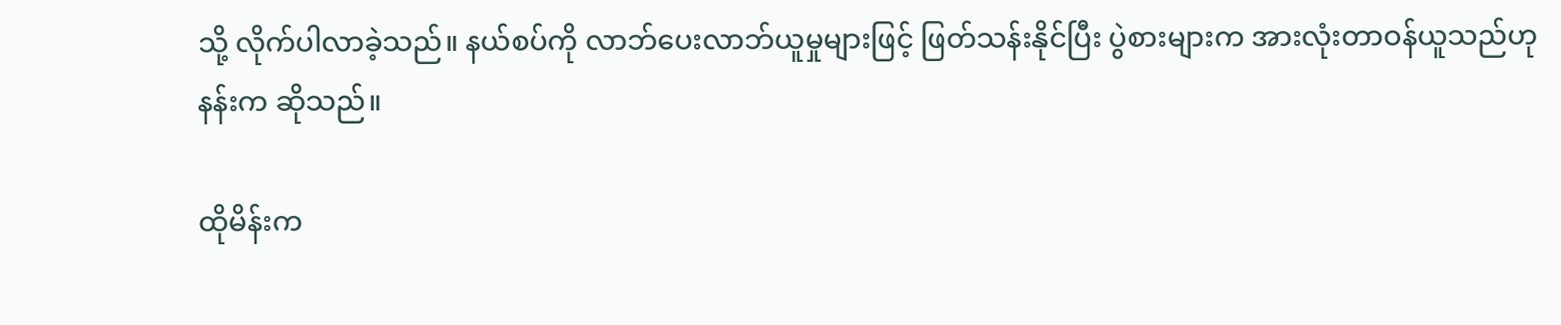သို့ လိုက်ပါလာခဲ့သည်။ နယ်စပ်ကို လာဘ်ပေးလာဘ်ယူမှုများဖြင့် ဖြတ်သန်းနိုင်ပြီး ပွဲစားများက အားလုံးတာဝန်ယူသည်ဟု နန်းက ဆိုသည်။

ထိုမိန်းက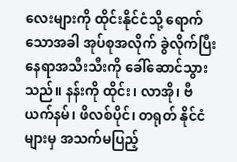လေးများကို ထိုင်းနိုင်ငံသို့ ရောက်သောအခါ အုပ်စုအလိုက် ခွဲလိုက်ပြီး နေရာအသီးသီးကို ခေါ်ဆောင်သွားသည်။ နန်းကို ထိုင်း၊ လာအို၊ ဗီယက်နမ်၊ ဖိလစ်ပိုင်၊ တရုတ် နိုင်ငံများမှ အသက်မပြည့်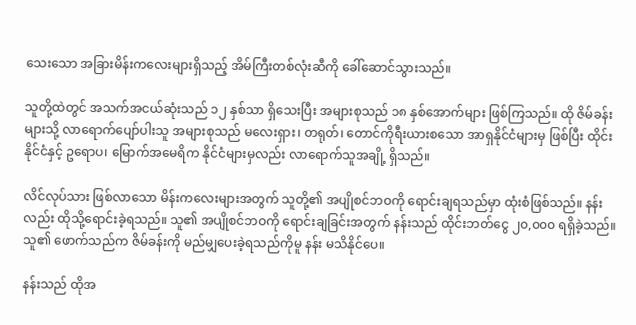သေးသော အခြားမိန်းကလေးများရှိသည့် အိမ်ကြီးတစ်လုံးဆီကို ခေါ်ဆောင်သွားသည်။

သူတို့ထဲတွင် အသက်အငယ်ဆုံးသည် ၁၂ နှစ်သာ ရှိသေးပြီး အများစုသည် ၁၈ နှစ်အောက်များ ဖြစ်ကြသည်။ ထို ဇိမ်ခန်းများသို့ လာရောက်ပျော်ပါးသူ အများစုသည် မလေးရှား၊ တရုတ်၊ တောင်ကိုရီးယားစသော အာရှနိုင်ငံများမှ ဖြစ်ပြီး ထိုင်းနိုင်ငံနှင့် ဥရောပ၊ မြောက်အမေရိက နိုင်ငံများမှလည်း လာရောက်သူအချို့ ရှိသည်။

လိင်လုပ်သား ဖြစ်လာသော မိန်းကလေးများအတွက် သူတို့၏ အပျိုစင်ဘဝကို ရောင်းချရသည်မှာ ထုံးစံဖြစ်သည်။ နန်းလည်း ထိုသို့ရောင်းခဲ့ရသည်။ သူ၏ အပျိုစင်ဘဝကို ရောင်းချခြင်းအတွက် နန်းသည် ထိုင်းဘတ်ငွေ ၂၀,၀၀၀ ရရှိခဲ့သည်။ သူ၏ ဖောက်သည်က ဇိမ်ခန်းကို မည်မျှပေးခဲ့ရသည်ကိုမူ နန်း မသိနိုင်ပေ။

နန်းသည် ထိုအ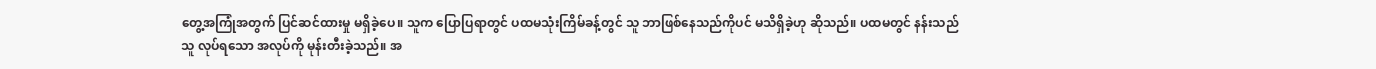တွေ့အကြုံအတွက် ပြင်ဆင်ထားမှု မရှိခဲ့ပေ။ သူက ပြောပြရာတွင် ပထမသုံးကြိမ်ခန့်တွင် သူ ဘာဖြစ်နေသည်ကိုပင် မသိရှိခဲ့ဟု ဆိုသည်။ ပထမတွင် နန်းသည် သူ လုပ်ရသော အလုပ်ကို မုန်းတီးခဲ့သည်။ အ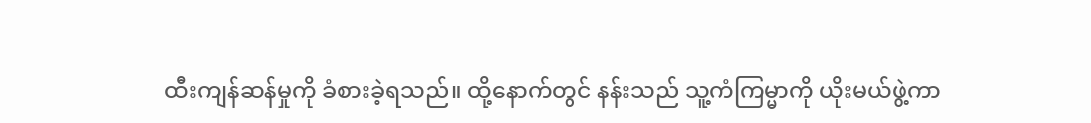ထီးကျန်ဆန်မှုကို ခံစားခဲ့ရသည်။ ထို့နောက်တွင် နန်းသည် သူ့ကံကြမ္မာကို ယိုးမယ်ဖွဲ့ကာ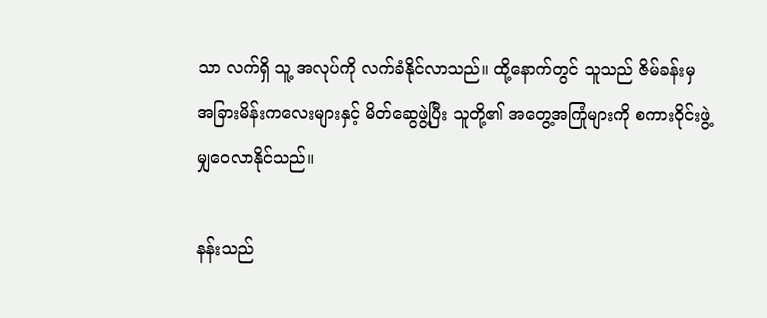သာ လက်ရှိ သူ့ အလုပ်ကို လက်ခံနိုင်လာသည်။ ထို့နောက်တွင် သူသည် ဇိမ်ခန်းမှ အခြားမိန်းကလေးများနှင့် မိတ်ဆွေဖွဲ့ပြီး သူတို့၏ အတွေ့အကြုံများကို စကားဝိုင်းဖွဲ့ မျှဝေလာနိုင်သည်။

နန်းသည်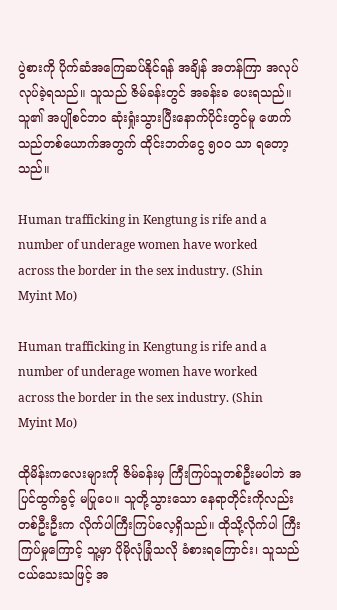ပွဲစားကို ပိုက်ဆံအကြေဆပ်နိုင်ရန် အချိန် အတန်ကြာ အလုပ်လုပ်ခဲ့ရသည်။ သူသည် ဇိမ်ခန်းတွင် အခန်းခ ပေးရသည်။ သူ၏ အပျိုစင်ဘဝ ဆုံးရှုံးသွားပြီးနောက်ပိုင်းတွင်မူ ဖောက်သည်တစ်ယောက်အတွက် ထိုင်းဘတ်ငွေ ၅၀၀ သာ ရတော့သည်။

Human trafficking in Kengtung is rife and a number of underage women have worked across the border in the sex industry. (Shin Myint Mo)

Human trafficking in Kengtung is rife and a number of underage women have worked across the border in the sex industry. (Shin Myint Mo)

ထိုမိန်းကလေးများကို ဇိမ်ခန်းမှ ကြီးကြပ်သူတစ်ဦးမပါဘဲ အပြင်ထွက်ခွင့် မပြုပေ။ သူတို့သွားသော နေရာတိုင်းကိုလည်း တစ်ဦးဦးက လိုက်ပါကြီးကြပ်လေ့ရှိသည်။ ထိုသို့လိုက်ပါ ကြီးကြပ်မှုကြောင့် သူ့မှာ ပိုမိုလုံခြုံသလို ခံစားရကြောင်း၊ သူသည် ငယ်သေးသဖြင့် အ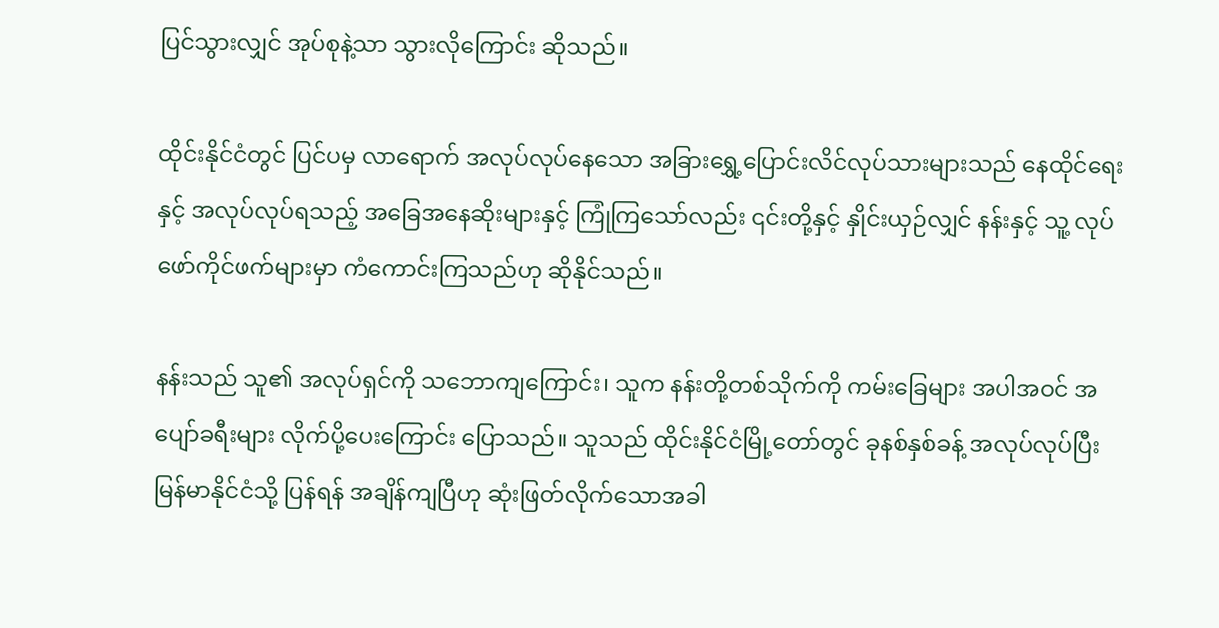ပြင်သွားလျှင် အုပ်စုနဲ့သာ သွားလိုကြောင်း ဆိုသည်။

ထိုင်းနိုင်ငံတွင် ပြင်ပမှ လာရောက် အလုပ်လုပ်နေသော အခြားရွှေ့ပြောင်းလိင်လုပ်သားများသည် နေထိုင်ရေးနှင့် အလုပ်လုပ်ရသည့် အခြေအနေဆိုးများနှင့် ကြုံကြသော်လည်း ၎င်းတို့နှင့် နှိုင်းယှဉ်လျှင် နန်းနှင့် သူ့ လုပ်ဖော်ကိုင်ဖက်များမှာ ကံကောင်းကြသည်ဟု ဆိုနိုင်သည်။

နန်းသည် သူ၏ အလုပ်ရှင်ကို သဘောကျကြောင်း၊ သူက နန်းတို့တစ်သိုက်ကို ကမ်းခြေများ အပါအဝင် အပျော်ခရီးများ လိုက်ပို့ပေးကြောင်း ပြောသည်။ သူသည် ထိုင်းနိုင်ငံမြို့တော်တွင် ခုနစ်နှစ်ခန့် အလုပ်လုပ်ပြီး မြန်မာနိုင်ငံသို့ ပြန်ရန် အချိန်ကျပြီဟု ဆုံးဖြတ်လိုက်သောအခါ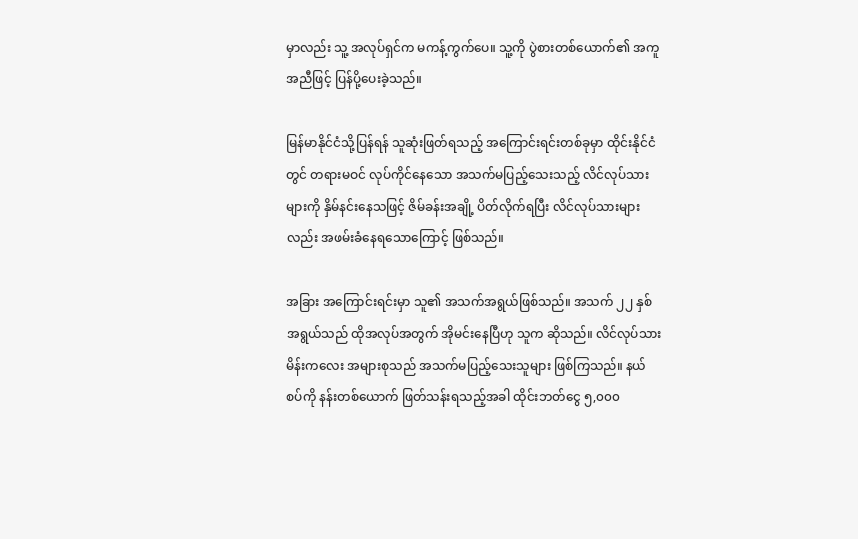မှာလည်း သူ့ အလုပ်ရှင်က မကန့်ကွက်ပေ။ သူ့ကို ပွဲစားတစ်ယောက်၏ အကူအညီဖြင့် ပြန်ပို့ပေးခဲ့သည်။

မြန်မာနိုင်ငံသို့ပြန်ရန် သူဆုံးဖြတ်ရသည့် အကြောင်းရင်းတစ်ခုမှာ ထိုင်းနိုင်ငံတွင် တရားမဝင် လုပ်ကိုင်နေသော အသက်မပြည့်သေးသည့် လိင်လုပ်သားများကို နှိမ်နင်းနေသဖြင့် ဇိမ်ခန်းအချို့ ပိတ်လိုက်ရပြီး လိင်လုပ်သားများလည်း အဖမ်းခံနေရသောကြောင့် ဖြစ်သည်။

အခြား အကြောင်းရင်းမှာ သူ၏ အသက်အရွယ်ဖြစ်သည်။ အသက် ၂၂ နှစ်အရွယ်သည် ထိုအလုပ်အတွက် အိုမင်းနေပြီဟု သူက ဆိုသည်။ လိင်လုပ်သား မိန်းကလေး အများစုသည် အသက်မပြည့်သေးသူများ ဖြစ်ကြသည်။ နယ်စပ်ကို နန်းတစ်ယောက် ဖြတ်သန်းရသည့်အခါ ထိုင်းဘတ်ငွေ ၅,၀၀၀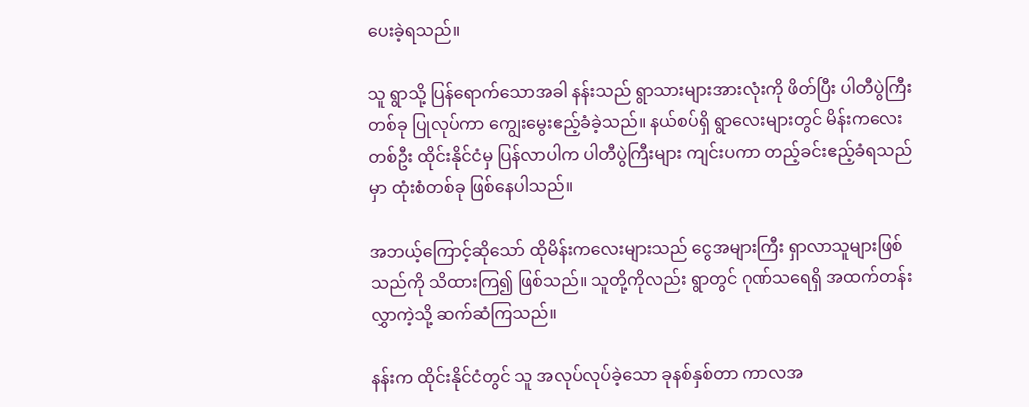ပေးခဲ့ရသည်။

သူ ရွာသို့ ပြန်ရောက်သောအခါ နန်းသည် ရွာသားများအားလုံးကို ဖိတ်ပြီး ပါတီပွဲကြီးတစ်ခု ပြုလုပ်ကာ ကျွေးမွေးဧည့်ခံခဲ့သည်။ နယ်စပ်ရှိ ရွာလေးများတွင် မိန်းကလေးတစ်ဦး ထိုင်းနိုင်ငံမှ ပြန်လာပါက ပါတီပွဲကြီးများ ကျင်းပကာ တည့်ခင်းဧည့်ခံရသည်မှာ ထုံးစံတစ်ခု ဖြစ်နေပါသည်။

အဘယ့်ကြောင့်ဆိုသော် ထိုမိန်းကလေးများသည် ငွေအများကြီး ရှာလာသူများဖြစ်သည်ကို သိထားကြ၍ ဖြစ်သည်။ သူတို့ကိုလည်း ရွာတွင် ဂုဏ်သရေရှိ အထက်တန်းလွှာကဲ့သို့ ဆက်ဆံကြသည်။

နန်းက ထိုင်းနိုင်ငံတွင် သူ အလုပ်လုပ်ခဲ့သော ခုနစ်နှစ်တာ ကာလအ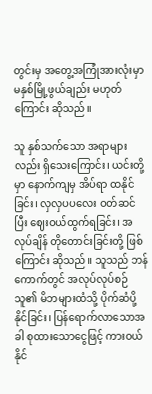တွင်းမှ အတွေ့အကြုံအားလုံးမှာ မနှစ်မြို့ဖွယ်ချည်း မဟုတ်ကြောင်း ဆိုသည်။

သူ နှစ်သက်သော အရာများလည်း ရှိသေးကြောင်း၊ ယင်းတို့မှာ နောက်ကျမှ အိပ်ရာ ထနိုင်ခြင်း၊ လှလှပပလေး ဝတ်ဆင်ပြီး ဈေးဝယ်ထွက်ရခြင်း၊ အလုပ်ချိန် တိုတောင်းခြင်းတို့ ဖြစ်ကြောင်း ဆိုသည်။ သူသည် ဘန်ကောက်တွင် အလုပ်လုပ်စဉ် သူ၏ မိဘများထံသို့ ပိုက်ဆံပို့နိုင်ခြင်း၊ ပြန်ရောက်လာသောအခါ စုထားသောငွေဖြင့် ကားဝယ်နိုင်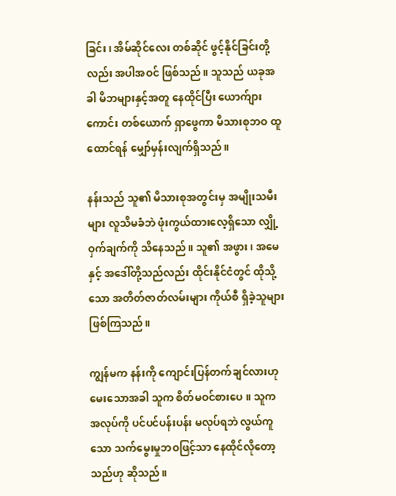ခြင်း၊ အိမ်ဆိုင်လေး တစ်ဆိုင် ဖွင့်နိုင်ခြင်းတို့လည်း အပါအဝင် ဖြစ်သည်။ သူသည် ယခုအခါ မိဘများနှင့်အတူ နေထိုင်ပြီး ယောက်ျားကောင်း တစ်ယောက် ရှာဖွေကာ မိသားစုဘဝ ထူထောင်ရန် မျှော်မှန်းလျက်ရှိသည်။

နန်းသည် သူ၏ မိသားစုအတွင်းမှ အမျိုးသမီးများ လူသိမခံဘဲ ဖုံးကွယ်ထားလေ့ရှိသော လျှို့ဝှက်ချက်ကို သိနေသည်။ သူ၏ အဖွား၊ အမေနှင့် အဒေါ်တို့သည်လည်း ထိုင်းနိုင်ငံတွင် ထိုသို့သော အတိတ်ဇာတ်လမ်းများ ကိုယ်စီ ရှိခဲ့သူများ ဖြစ်ကြသည်။

ကျွန်မက နန်းကို ကျောင်းပြန်တက်ချင်လားဟု မေးသောအခါ သူက စိတ်မဝင်စားပေ။ သူက အလုပ်ကို ပင်ပင်ပန်းပန်း မလုပ်ရဘဲ လွယ်ကူသော သက်မွေးမှုဘဝဖြင့်သာ နေထိုင်လိုတော့သည်ဟု ဆိုသည်။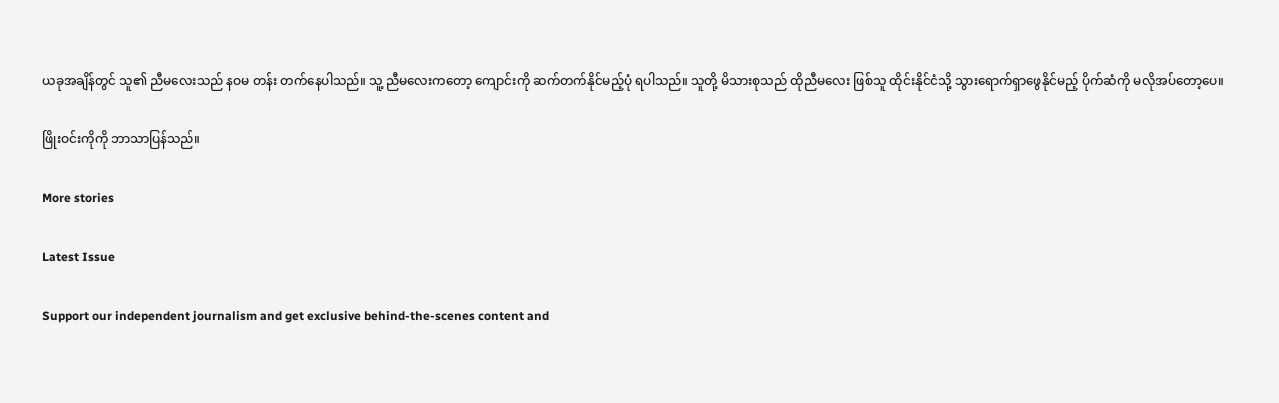ယခုအချိန်တွင် သူ၏ ညီမလေးသည် နဝမ တန်း တက်နေပါသည်။ သူ့ ညီမလေးကတော့ ကျောင်းကို ဆက်တက်နိုင်မည့်ပုံ ရပါသည်။ သူတို့ မိသားစုသည် ထိုညီမလေး ဖြစ်သူ ထိုင်းနိုင်ငံသို့ သွားရောက်ရှာဖွေနိုင်မည့် ပိုက်ဆံကို မလိုအပ်တော့ပေ။

ဖြိုးဝင်းကိုကို ဘာသာပြန်သည်။

More stories

Latest Issue

Support our independent journalism and get exclusive behind-the-scenes content and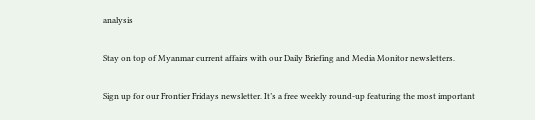analysis

Stay on top of Myanmar current affairs with our Daily Briefing and Media Monitor newsletters.

Sign up for our Frontier Fridays newsletter. It’s a free weekly round-up featuring the most important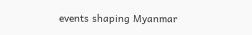events shaping Myanmar